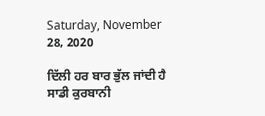Saturday, November 28, 2020

ਦਿੱਲੀ ਹਰ ਬਾਰ ਭੁੱਲ ਜਾਂਦੀ ਹੈ ਸਾਡੀ ਕੁਰਬਾਨੀ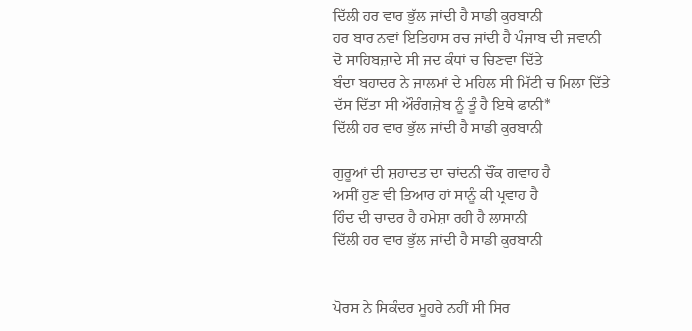ਦਿੱਲੀ ਹਰ ਵਾਰ ਭੁੱਲ ਜਾਂਦੀ ਹੈ ਸਾਡੀ ਕੁਰਬਾਨੀ
ਹਰ ਬਾਰ ਨਵਾਂ ਇਤਿਹਾਸ ਰਚ ਜਾਂਦੀ ਹੈ ਪੰਜਾਬ ਦੀ ਜਵਾਨੀ
ਦੋ ਸਾਹਿਬਜ਼ਾਦੇ ਸੀ ਜਦ ਕੰਧਾਂ ਚ ਚਿਣਵਾ ਦਿੱਤੇ
ਬੰਦਾ ਬਹਾਦਰ ਨੇ ਜਾਲਮਾਂ ਦੇ ਮਹਿਲ ਸੀ ਮਿੱਟੀ ਚ ਮਿਲਾ ਦਿੱਤੇ
ਦੱਸ ਦਿੱਤਾ ਸੀ ਔਰੰਗਜ਼ੇਬ ਨੂੰ ਤੂੰ ਹੈ ਇਥੇ ਫਾਨੀ*
ਦਿੱਲੀ ਹਰ ਵਾਰ ਭੁੱਲ ਜਾਂਦੀ ਹੈ ਸਾਡੀ ਕੁਰਬਾਨੀ

ਗੁਰੂਆਂ ਦੀ ਸ਼ਹਾਦਤ ਦਾ ਚਾਂਦਨੀ ਚੌਂਕ ਗਵਾਹ ਹੈ
ਅਸੀਂ ਹੁਣ ਵੀ ਤਿਆਰ ਹਾਂ ਸਾਨੂੰ ਕੀ ਪ੍ਰਵਾਹ ਹੈ
ਹਿੰਦ ਦੀ ਚਾਦਰ ਹੈ ਹਮੇਸ਼ਾ ਰਹੀ ਹੈ ਲਾਸਾਨੀ
ਦਿੱਲੀ ਹਰ ਵਾਰ ਭੁੱਲ ਜਾਂਦੀ ਹੈ ਸਾਡੀ ਕੁਰਬਾਨੀ


ਪੋਰਸ ਨੇ ਸਿਕੰਦਰ ਮੂਹਰੇ ਨਹੀਂ ਸੀ ਸਿਰ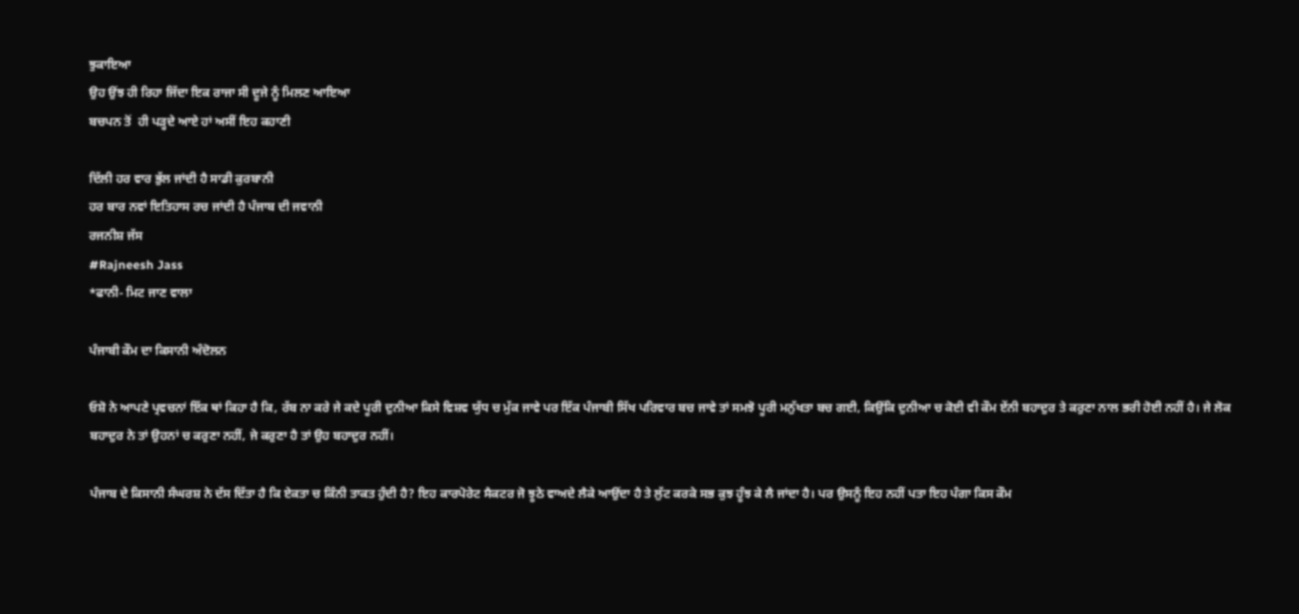ਝੁਕਾਇਆ
ਉਹ ਉਂਝ ਹੀ ਰਿਹਾ ਜਿੱਦਾ ਇਕ ਰਾਜਾ ਸੀ ਦੂਜੇ ਨੂੰ ਮਿਲਣ ਆਇਆ
ਬਚਪਨ ਤੋਂ  ਹੀ ਪੜ੍ਹਦੇ ਆਏ ਹਾਂ ਅਸੀਂ ਇਹ ਕਹਾਣੀ

ਦਿੱਲੀ ਹਰ ਵਾਰ ਭੁੱਲ ਜਾਂਦੀ ਹੈ ਸਾਡੀ ਕੁਰਬਾਨੀ
ਹਰ ਬਾਰ ਨਵਾਂ ਇਤਿਹਾਸ ਰਚ ਜਾਂਦੀ ਹੈ ਪੰਜਾਬ ਦੀ ਜਵਾਨੀ
ਰਜਨੀਸ਼ ਜੱਸ
#Rajneesh Jass
*ਫਾਨੀ- ਮਿਟ ਜਾਣ ਵਾਲਾ

ਪੰਜਾਬੀ ਕੌਮ ਦਾ ਕਿਸਾਨੀ ਅੰਦੋਲਨ

ਓਸ਼ੋ ਨੇ ਆਪਣੇ ਪ੍ਰਵਚਨਾਂ ਇੱਕ ਥਾਂ ਕਿਹਾ ਹੈ ਕਿ, ਰੱਬ ਨਾ ਕਰੇ ਜੇ ਕਦੇ ਪੂਰੀ ਦੁਨੀਆ ਕਿਸੇ ਵਿਸ਼ਵ ਯੁੱਧ ਚ ਮੁੱਕ ਜਾਵੇ ਪਰ ਇੱਕ ਪੰਜਾਬੀ ਸਿੱਖ ਪਰਿਵਾਰ ਬਚ ਜਾਵੇ ਤਾਂ ਸਮਝੋ ਪੂਰੀ ਮਨੁੱਖਤਾ ਬਚ ਗਈ, ਕਿਉਂਕਿ ਦੁਨੀਆ ਚ ਕੋਈ ਵੀ ਕੌਮ ਏਂਨੀ ਬਹਾਦੁਰ ਤੇ ਕਰੁਣਾ ਨਾਲ ਭਰੀ ਹੋਈ ਨਹੀਂ ਹੈ। ਜੇ ਲੋਕ ਬਹਾਦੁਰ ਨੇ ਤਾਂ ਉਹਨਾਂ ਚ ਕਰੁਣਾ ਨਹੀਂ, ਜੇ ਕਰੁਣਾ ਹੈ ਤਾਂ ਉਹ ਬਹਾਦੁਰ ਨਹੀਂ।

ਪੰਜਾਬ ਦੇ ਕਿਸਾਨੀ ਸੰਘਰਸ਼ ਨੇ ਦੱਸ ਦਿੱਤਾ ਹੈ ਕਿ ਏਕਤਾ ਚ ਕਿੰਨੀ ਤਾਕਤ ਹੁੰਦੀ ਹੈ? ਇਹ ਕਾਰਪੋਰੇਟ ਸੈਕਟਰ ਜੋ ਝੂਠੇ ਵਾਅਦੇ ਲੈਕੇ ਆਉਂਦਾ ਹੈ ਤੇ ਲੁੱਟ ਕਰਕੇ ਸਭ ਕੁਝ ਹੂੰਝ ਕੇ ਲੈ ਜਾਂਦਾ ਹੈ। ਪਰ ਉਸਨੂੰ ਇਹ ਨਹੀਂ ਪਤਾ ਇਹ ਪੰਗਾ ਕਿਸ ਕੌਮ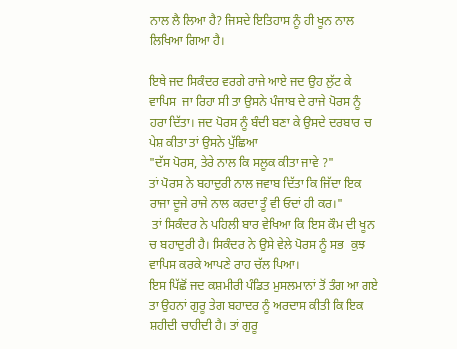ਨਾਲ ਲੈ ਲਿਆ ਹੈ? ਜਿਸਦੇ ਇਤਿਹਾਸ ਨੂੰ ਹੀ ਖੂਨ ਨਾਲ ਲਿਖਿਆ ਗਿਆ ਹੈ।

ਇਥੇ ਜਦ ਸਿਕੰਦਰ ਵਰਗੇ ਰਾਜੇ ਆਏ ਜਦ ਉਹ ਲੁੱਟ ਕੇ ਵਾਪਿਸ  ਜਾ ਰਿਹਾ ਸੀ ਤਾ ਉਸਨੇ ਪੰਜਾਬ ਦੇ ਰਾਜੇ ਪੋਰਸ ਨੂੰ ਹਰਾ ਦਿੱਤਾ। ਜਦ ਪੋਰਸ ਨੂੰ ਬੰਦੀ ਬਣਾ ਕੇ ਉਸਦੇ ਦਰਬਾਰ ਚ ਪੇਸ਼ ਕੀਤਾ ਤਾਂ ਉਸਨੇ ਪੁੱਛਿਆ
"ਦੱਸ ਪੋਰਸ, ਤੇਰੇ ਨਾਲ ਕਿ ਸਲੂਕ ਕੀਤਾ ਜਾਵੇ ?"
ਤਾਂ ਪੋਰਸ ਨੇ ਬਹਾਦੁਰੀ ਨਾਲ ਜਵਾਬ ਦਿੱਤਾ ਕਿ ਜਿੱਦਾ ਇਕ ਰਾਜਾ ਦੂਜੇ ਰਾਜੇ ਨਾਲ ਕਰਦਾ ਤੂੰ ਵੀ ਓਦਾਂ ਹੀ ਕਰ।"
 ਤਾਂ ਸਿਕੰਦਰ ਨੇ ਪਹਿਲੀ ਬਾਰ ਵੇਖਿਆ ਕਿ ਇਸ ਕੌਮ ਦੀ ਖੂਨ ਚ ਬਹਾਦੁਰੀ ਹੈ। ਸਿਕੰਦਰ ਨੇ ਉਸੇ ਵੇਲੇ ਪੋਰਸ ਨੂੰ ਸਭ  ਕੁਝ  ਵਾਪਿਸ ਕਰਕੇ ਆਪਣੇ ਰਾਹ ਚੱਲ ਪਿਆ।
ਇਸ ਪਿੱਛੋਂ ਜਦ ਕਸ਼ਮੀਰੀ ਪੰਡਿਤ ਮੁਸਲਮਾਨਾਂ ਤੋਂ ਤੰਗ ਆ ਗਏ ਤਾ ਉਹਨਾਂ ਗੁਰੂ ਤੇਗ ਬਹਾਦਰ ਨੂੰ ਅਰਦਾਸ ਕੀਤੀ ਕਿ ਇਕ ਸ਼ਹੀਦੀ ਚਾਹੀਦੀ ਹੈ। ਤਾਂ ਗੁਰੂ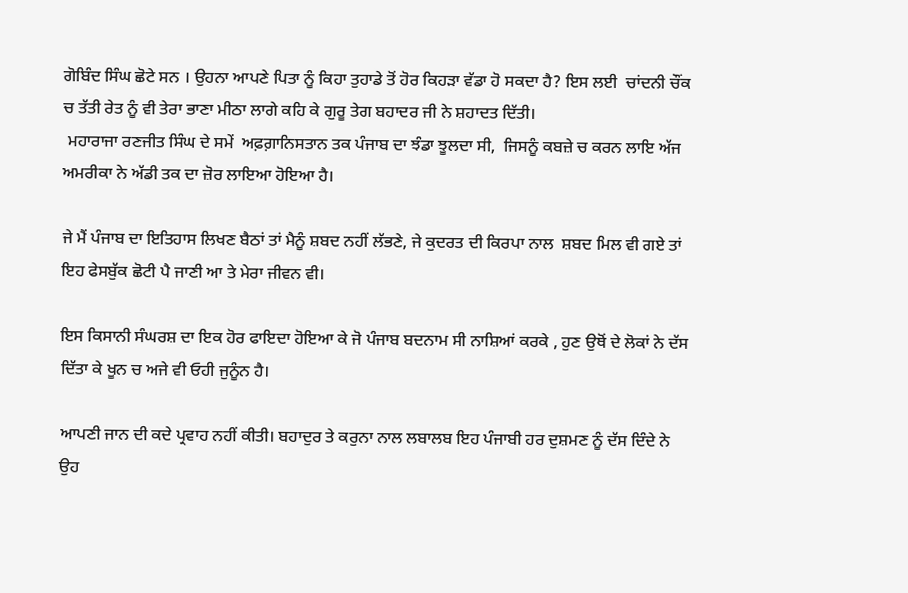ਗੋਬਿੰਦ ਸਿੰਘ ਛੋਟੇ ਸਨ । ਉਹਨਾ ਆਪਣੇ ਪਿਤਾ ਨੂੰ ਕਿਹਾ ਤੁਹਾਡੇ ਤੋਂ ਹੋਰ ਕਿਹੜਾ ਵੱਡਾ ਹੋ ਸਕਦਾ ਹੈ? ਇਸ ਲਈ  ਚਾਂਦਨੀ ਚੌਂਕ ਚ ਤੱਤੀ ਰੇਤ ਨੂੰ ਵੀ ਤੇਰਾ ਭਾਣਾ ਮੀਠਾ ਲਾਗੇ ਕਹਿ ਕੇ ਗੁਰੂ ਤੇਗ ਬਹਾਦਰ ਜੀ ਨੇ ਸ਼ਹਾਦਤ ਦਿੱਤੀ।
 ਮਹਾਰਾਜਾ ਰਣਜੀਤ ਸਿੰਘ ਦੇ ਸਮੇਂ  ਅਫ਼ਗ਼ਾਨਿਸਤਾਨ ਤਕ ਪੰਜਾਬ ਦਾ ਝੰਡਾ ਝੂਲਦਾ ਸੀ,  ਜਿਸਨੂੰ ਕਬਜ਼ੇ ਚ ਕਰਨ ਲਾਇ ਅੱਜ ਅਮਰੀਕਾ ਨੇ ਅੱਡੀ ਤਕ ਦਾ ਜ਼ੋਰ ਲਾਇਆ ਹੋਇਆ ਹੈ।

ਜੇ ਮੈਂ ਪੰਜਾਬ ਦਾ ਇਤਿਹਾਸ ਲਿਖਣ ਬੈਠਾਂ ਤਾਂ ਮੈਨੂੰ ਸ਼ਬਦ ਨਹੀਂ ਲੱਭਣੇ, ਜੇ ਕੁਦਰਤ ਦੀ ਕਿਰਪਾ ਨਾਲ  ਸ਼ਬਦ ਮਿਲ ਵੀ ਗਏ ਤਾਂ ਇਹ ਫੇਸਬੁੱਕ ਛੋਟੀ ਪੈ ਜਾਣੀ ਆ ਤੇ ਮੇਰਾ ਜੀਵਨ ਵੀ।

ਇਸ ਕਿਸਾਨੀ ਸੰਘਰਸ਼ ਦਾ ਇਕ ਹੋਰ ਫਾਇਦਾ ਹੋਇਆ ਕੇ ਜੋ ਪੰਜਾਬ ਬਦਨਾਮ ਸੀ ਨਾਸ਼ਿਆਂ ਕਰਕੇ , ਹੁਣ ਉਥੋਂ ਦੇ ਲੋਕਾਂ ਨੇ ਦੱਸ ਦਿੱਤਾ ਕੇ ਖੂਨ ਚ ਅਜੇ ਵੀ ਓਹੀ ਜੁਨੂੰਨ ਹੈ।

ਆਪਣੀ ਜਾਨ ਦੀ ਕਦੇ ਪ੍ਰਵਾਹ ਨਹੀਂ ਕੀਤੀ। ਬਹਾਦੁਰ ਤੇ ਕਰੁਨਾ ਨਾਲ ਲਬਾਲਬ ਇਹ ਪੰਜਾਬੀ ਹਰ ਦੁਸ਼ਮਣ ਨੂੰ ਦੱਸ ਦਿੰਦੇ ਨੇ ਉਹ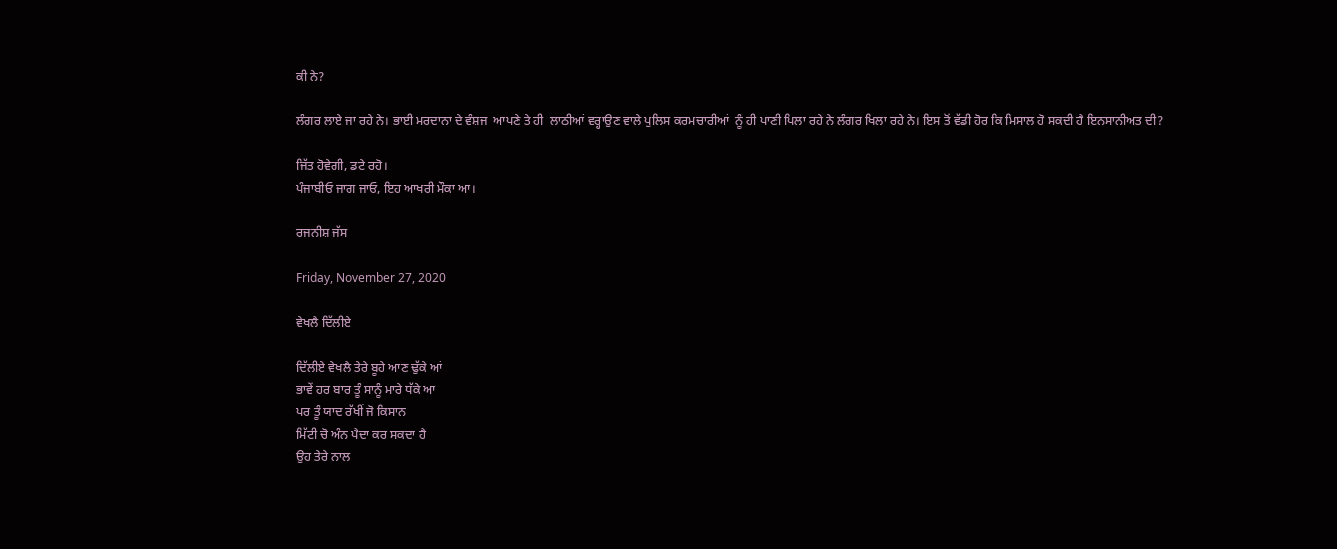ਕੀ ਨੇ?

ਲੰਗਰ ਲਾਏ ਜਾ ਰਹੇ ਨੇ। ਭਾਈ ਮਰਦਾਨਾ ਦੇ ਵੰਸ਼ਜ  ਆਪਣੇ ਤੇ ਹੀ  ਲਾਠੀਆਂ ਵਰ੍ਹਾਉਣ ਵਾਲੇ ਪੁਲਿਸ ਕਰਮਚਾਰੀਆਂ  ਨੂੰ ਹੀ ਪਾਣੀ ਪਿਲਾ ਰਹੇ ਨੇ ਲੰਗਰ ਖਿਲਾ ਰਹੇ ਨੇ। ਇਸ ਤੋਂ ਵੱਡੀ ਹੋਰ ਕਿ ਮਿਸਾਲ ਹੋ ਸਕਦੀ ਹੈ ਇਨਸਾਨੀਅਤ ਦੀ?

ਜਿੱਤ ਹੋਵੇਗੀ, ਡਟੇ ਰਹੋ।
ਪੰਜਾਬੀਓ ਜਾਗ ਜਾਓ, ਇਹ ਆਖਰੀ ਮੌਕਾ ਆ।

ਰਜਨੀਸ਼ ਜੱਸ

Friday, November 27, 2020

ਵੇਖਲੈ ਦਿੱਲੀਏ

ਦਿੱਲੀਏ ਵੇਖਲੈ ਤੇਰੇ ਬੂਹੇ ਆਣ ਢੁੱਕੇ ਆਂ
ਭਾਵੇਂ ਹਰ ਬਾਰ ਤੂੰ ਸਾਨੂੰ ਮਾਰੇ ਧੱਕੇ ਆ
ਪਰ ਤੂੰ ਯਾਦ ਰੱਖੀਂ ਜੋ ਕਿਸਾਨ
ਮਿੱਟੀ ਚੋ ਅੰਨ ਪੈਦਾ ਕਰ ਸਕਦਾ ਹੈ
ਉਹ ਤੇਰੇ ਨਾਲ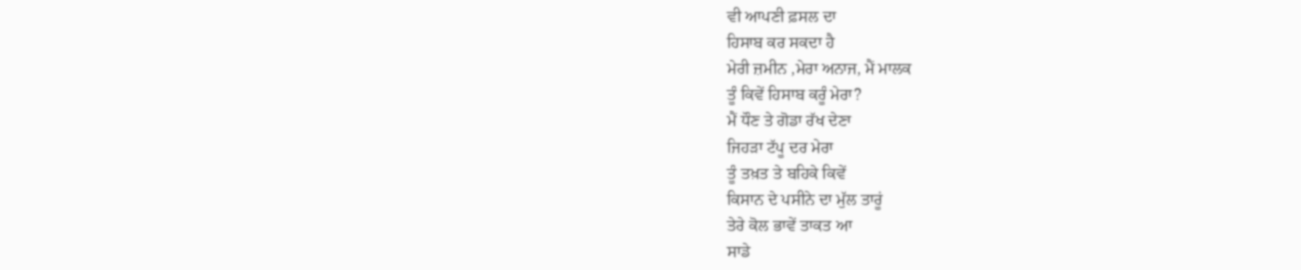ਵੀ ਆਪਣੀ ਫ਼ਸਲ ਦਾ
ਹਿਸਾਬ ਕਰ ਸਕਦਾ ਹੈ
ਮੇਰੀ ਜ਼ਮੀਨ ,ਮੇਰਾ ਅਨਾਜ, ਮੈਂ ਮਾਲਕ
ਤੂੰ ਕਿਵੇਂ ਹਿਸਾਬ ਕਰੂੰ ਮੇਰਾ?
ਮੈਂ ਧੌਣ ਤੇ ਗੋਡਾ ਰੱਖ ਦੇਣਾ
ਜਿਹੜਾ ਟੱਪੂ ਦਰ ਮੇਰਾ
ਤੂੰ ਤਖ਼ਤ ਤੇ ਬਹਿਕੇ ਕਿਵੇਂ
ਕਿਸਾਨ ਦੇ ਪਸੀਨੇ ਦਾ ਮੁੱਲ ਤਾਰੂਂ
ਤੇਰੇ ਕੋਲ ਭਾਵੇਂ ਤਾਕਤ ਆ
ਸਾਡੇ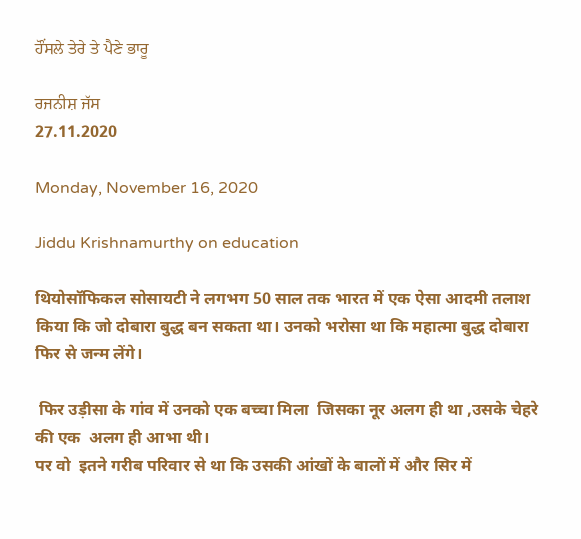ਹੌਂਸਲੇ ਤੇਰੇ ਤੇ ਪੈਣੇ ਭਾਰੂ

ਰਜਨੀਸ਼ ਜੱਸ
27.11.2020

Monday, November 16, 2020

Jiddu Krishnamurthy on education

थियोसॉफिकल सोसायटी ने लगभग 50 साल तक भारत में एक ऐसा आदमी तलाश किया कि जो दोबारा बुद्ध बन सकता था। उनको भरोसा था कि महात्मा बुद्ध दोबारा फिर से जन्म लेंगे।

 फिर उड़ीसा के गांव में उनको एक बच्चा मिला  जिसका नूर अलग ही था ,उसके चेहरे की एक  अलग ही आभा थी।
पर वो  इतने गरीब परिवार से था कि उसकी आंखों के बालों में और सिर में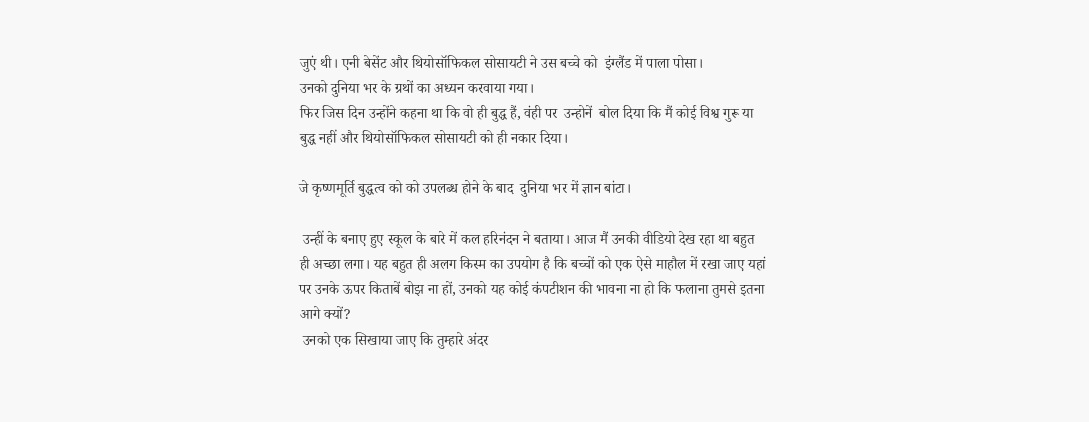जुएं थी। एनी बेसेंट और थियोसॉफिकल सोसायटी ने उस बच्चे को  इंग्लैंड में पाला पोसा।
उनको दुनिया भर के ग्रथों का अध्यन करवाया गया।
फिर जिस दिन उन्होंने कहना था कि वो ही बुद्ध हैं, वंही पर  उन्होनें  बोल दिया कि मैं कोई विश्व गुरू या बुद्ध नहीं और थियोसॉफिकल सोसायटी को ही नकार दिया।

जे कृष्णमूर्ति बुद्धत्व को को उपलब्ध होने के बाद  दुनिया भर में ज्ञान बांटा।

 उन्हीं के बनाए हुए स्कूल के बारे में कल हरिनंदन ने बताया। आज मैं उनकी वीडियो देख रहा था बहुत ही अच्छा लगा। यह बहुत ही अलग किस्म का उपयोग है कि बच्चों को एक ऐसे माहौल में रखा जाए यहां पर उनके ऊपर किताबें बोझ ना हों, उनको यह कोई कंपटीशन की भावना ना हो कि फलाना तुमसे इतना आगे क्यों?
 उनको एक सिखाया जाए कि तुम्हारे अंदर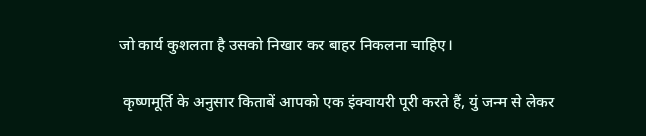जो कार्य कुशलता है उसको निखार कर बाहर निकलना चाहिए।

 कृष्णमूर्ति के अनुसार किताबें आपको एक इंक्वायरी पूरी करते हैं, युं जन्म से लेकर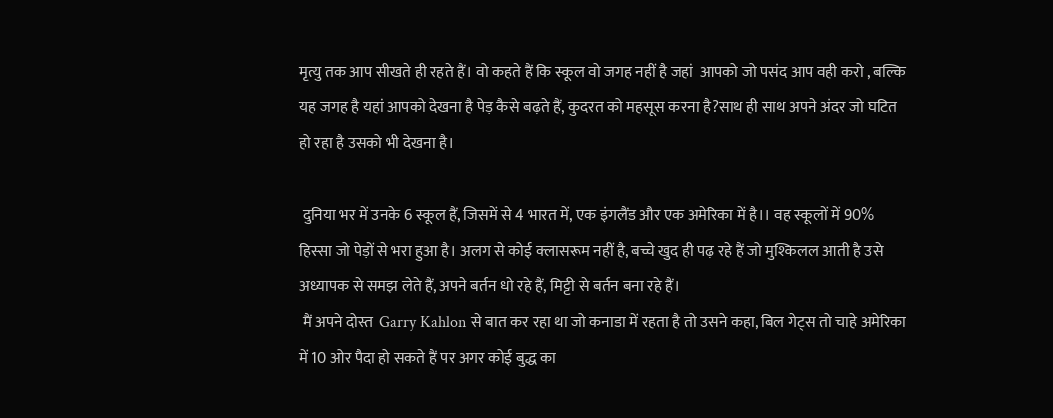मृत्यु तक आप सीखते ही रहते हैं। वो कहते हैं कि स्कूल वो जगह नहीं है जहां  आपको जो पसंद आप वही करो , बल्कि यह जगह है यहां आपको देखना है पेड़ कैसे बढ़ते हैं, कुदरत को महसूस करना है?साथ ही साथ अपने अंदर जो घटित हो रहा है उसको भी देखना है।

 दुनिया भर में उनके 6 स्कूल हैं, जिसमें से 4 भारत में, एक इंगलैंड और एक अमेरिका में है।। वह स्कूलों में 90% हिस्सा जो पेड़ों से भरा हुआ है। अलग से कोई क्लासरूम नहीं है, बच्चे खुद ही पढ़ रहे हैं जो मुश्किलल आती है उसे अध्यापक से समझ लेते हैं, अपने बर्तन धो रहे हैं, मिट्टी से बर्तन बना रहे हैं।
 मैं अपने दोस्त  Garry Kahlon से बात कर रहा था जो कनाडा में रहता है तो उसने कहा, बिल गेट्स तो चाहे अमेरिका में 10 ओर पैदा हो सकते हैं पर अगर कोई बुद्ध का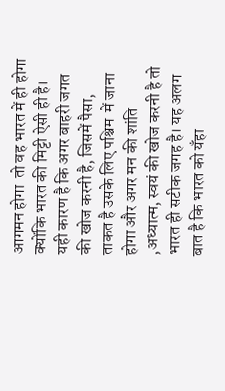आगमन होगा  तो वह भारत में ही होगा क्योंकि भारत की मिट्टी ऐसी ही है। यही कारण है कि अगर बाहरी जगत की खोज करनी है, जिसमें पैसा, ताकत है उसके लिए पश्चिम  में जाना होगा और अगर मन की शांति ,अध्यात्म, स्वयं की खोज करनी है तो भारत ही सटीक जगह है। यह अलग बात है कि भारत को यँहा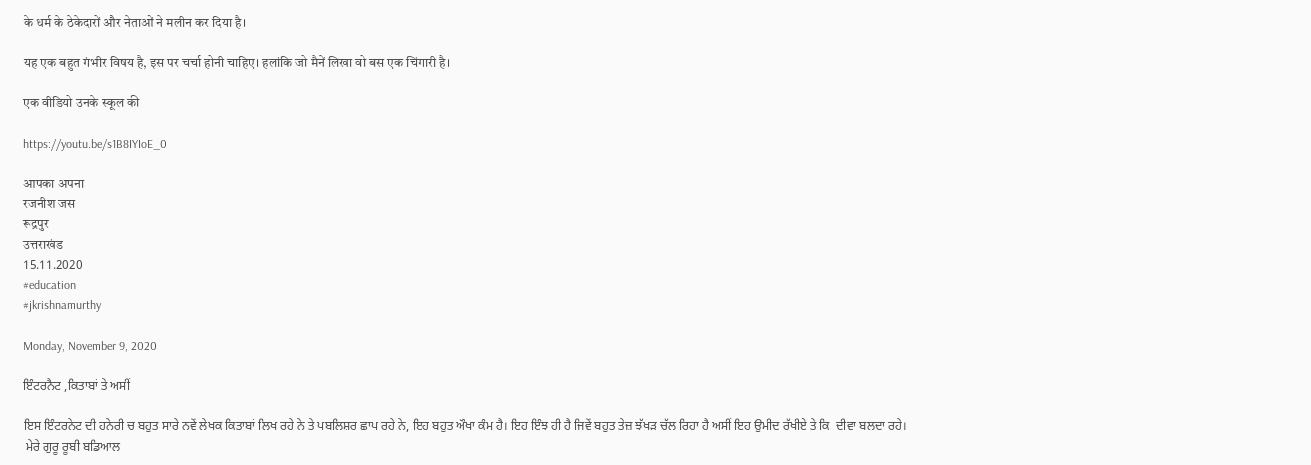के धर्म के ठेकेदारों और नेताओं ने मलीन कर दिया है।

यह एक बहुत गंभीर विषय है, इस पर चर्चा होनी चाहिए। हलांकि जो मैनें लिखा वो बस एक चिंगारी है।

एक वीडियो उनके स्कूल की

https://youtu.be/s1B8IYIoE_0

आपका अपना
रजनीश जस
रूद्रपुर
उत्तराखंड
15.11.2020
#education
#jkrishnamurthy

Monday, November 9, 2020

ਇੰਟਰਨੈਟ ,ਕਿਤਾਬਾਂ ਤੇ ਅਸੀਂ

ਇਸ ਇੰਟਰਨੇਟ ਦੀ ਹਨੇਰੀ ਚ ਬਹੁਤ ਸਾਰੇ ਨਵੇਂ ਲੇਖਕ ਕਿਤਾਬਾਂ ਲਿਖ ਰਹੇ ਨੇ ਤੇ ਪਬਲਿਸ਼ਰ ਛਾਪ ਰਹੇ ਨੇ, ਇਹ ਬਹੁਤ ਔਖਾ ਕੰਮ ਹੈ। ਇਹ ਇੰਝ ਹੀ ਹੈ ਜਿਵੇਂ ਬਹੁਤ ਤੇਜ਼ ਝੱਖੜ ਚੱਲ ਰਿਹਾ ਹੈ ਅਸੀਂ ਇਹ ਉਮੀਦ ਰੱਖੀਏ ਤੇ ਕਿ  ਦੀਵਾ ਬਲਦਾ ਰਹੇ।
 ਮੇਰੇ ਗੁਰੂ ਰੂਬੀ ਬਡਿਆਲ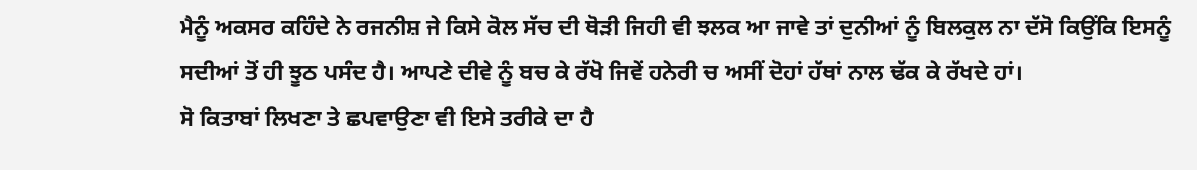ਮੈਨੂੰ ਅਕਸਰ ਕਹਿੰਦੇ ਨੇ ਰਜਨੀਸ਼ ਜੇ ਕਿਸੇ ਕੋਲ ਸੱਚ ਦੀ ਥੋੜੀ ਜਿਹੀ ਵੀ ਝਲਕ ਆ ਜਾਵੇ ਤਾਂ ਦੁਨੀਆਂ ਨੂੰ ਬਿਲਕੁਲ ਨਾ ਦੱਸੋ ਕਿਉਂਕਿ ਇਸਨੂੰ ਸਦੀਆਂ ਤੋਂ ਹੀ ਝੂਠ ਪਸੰਦ ਹੈ। ਆਪਣੇ ਦੀਵੇ ਨੂੰ ਬਚ ਕੇ ਰੱਖੋ ਜਿਵੇਂ ਹਨੇਰੀ ਚ ਅਸੀਂ ਦੋਹਾਂ ਹੱਥਾਂ ਨਾਲ ਢੱਕ ਕੇ ਰੱਖਦੇ ਹਾਂ।
ਸੋ ਕਿਤਾਬਾਂ ਲਿਖਣਾ ਤੇ ਛਪਵਾਉਣਾ ਵੀ ਇਸੇ ਤਰੀਕੇ ਦਾ ਹੈ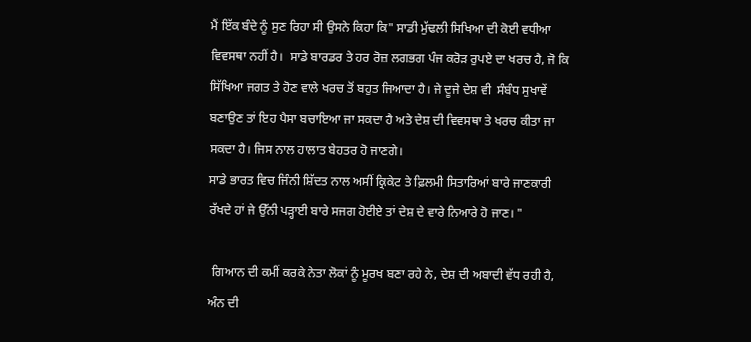ਮੈਂ ਇੱਕ ਬੰਦੇ ਨੂੰ ਸੁਣ ਰਿਹਾ ਸੀ ਉਸਨੇ ਕਿਹਾ ਕਿ" ਸਾਡੀ ਮੁੱਢਲੀ ਸਿਖਿਆ ਦੀ ਕੋਈ ਵਧੀਆ ਵਿਵਸਥਾ ਨਹੀਂ ਹੈ।  ਸਾਡੇ ਬਾਰਡਰ ਤੇ ਹਰ ਰੋਜ਼ ਲਗਭਗ ਪੰਜ ਕਰੋਡ਼ ਰੁਪਏ ਦਾ ਖਰਚ ਹੈ, ਜੋ ਕਿ ਸਿੱਖਿਆ ਜਗਤ ਤੇ ਹੋਣ ਵਾਲੇ ਖਰਚ ਤੋਂ ਬਹੁਤ ਜਿਆਦਾ ਹੈ। ਜੇ ਦੂਜੇ ਦੇਸ਼ ਵੀ  ਸੰਬੰਧ ਸੁਖਾਵੇਂ ਬਣਾਉਣ ਤਾਂ ਇਹ ਪੈਸਾ ਬਚਾਇਆ ਜਾ ਸਕਦਾ ਹੈ ਅਤੇ ਦੇਸ਼ ਦੀ ਵਿਵਸਥਾ ਤੇ ਖਰਚ ਕੀਤਾ ਜਾ ਸਕਦਾ ਹੈ। ਜਿਸ ਨਾਲ ਹਾਲਾਤ ਬੇਹਤਰ ਹੋ ਜਾਣਗੇ।
ਸਾਡੇ ਭਾਰਤ ਵਿਚ ਜਿੰਨੀ ਸ਼ਿੱਦਤ ਨਾਲ ਅਸੀਂ ਕ੍ਰਿਕੇਟ ਤੇ ਫ਼ਿਲਮੀ ਸਿਤਾਰਿਆਂ ਬਾਰੇ ਜਾਣਕਾਰੀ ਰੱਖਦੇ ਹਾਂ ਜੇ ਉੱਨੀ ਪੜ੍ਹਾਈ ਬਾਰੇ ਸਜਗ ਹੋਈਏ ਤਾਂ ਦੇਸ਼ ਦੇ ਵਾਰੇ ਨਿਆਰੇ ਹੋ ਜਾਣ। "

 ਗਿਆਨ ਦੀ ਕਮੀਂ ਕਰਕੇ ਨੇਤਾ ਲੋਕਾਂ ਨੂੰ ਮੂਰਖ ਬਣਾ ਰਹੇ ਨੇ, ਦੇਸ਼ ਦੀ ਅਬਾਦੀ ਵੱਧ ਰਹੀ ਹੈ, ਅੰਨ ਦੀ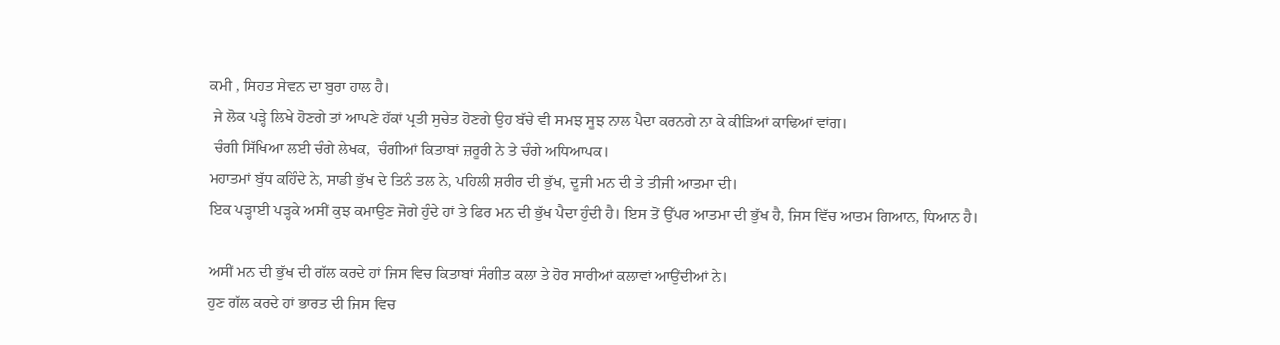ਕਮੀ , ਸਿਹਤ ਸੇਵਨ ਦਾ ਬੁਰਾ ਹਾਲ ਹੈ।
 ਜੇ ਲੋਕ ਪੜ੍ਹੇ ਲਿਖੇ ਹੋਣਗੇ ਤਾਂ ਆਪਣੇ ਹੱਕਾਂ ਪ੍ਰਤੀ ਸੁਚੇਤ ਹੋਣਗੇ ਉਹ ਬੱਚੇ ਵੀ ਸਮਝ ਸੂਝ ਨਾਲ ਪੈਦਾ ਕਰਨਗੇ ਨਾ ਕੇ ਕੀੜਿਆਂ ਕਾਢਿਆਂ ਵਾਂਗ।
 ਚੰਗੀ ਸਿੱਖਿਆ ਲਈ ਚੰਗੇ ਲੇਖਕ,  ਚੰਗੀਆਂ ਕਿਤਾਬਾਂ ਜ਼ਰੂਰੀ ਨੇ ਤੇ ਚੰਗੇ ਅਧਿਆਪਕ।
ਮਹਾਤਮਾਂ ਬੁੱਧ ਕਹਿੰਦੇ ਨੇ, ਸਾਡੀ ਭੁੱਖ ਦੇ ਤਿਨੰ ਤਲ ਨੇ, ਪਹਿਲੀ ਸ਼ਰੀਰ ਦੀ ਭੁੱਖ, ਦੂਜੀ ਮਨ ਦੀ ਤੇ ਤੀਜੀ ਆਤਮਾ ਦੀ।
ਇਕ ਪੜ੍ਹਾਈ ਪੜ੍ਹਕੇ ਅਸੀਂ ਕੁਝ ਕਮਾਉਣ ਜੋਗੇ ਹੁੰਦੇ ਹਾਂ ਤੇ ਫਿਰ ਮਨ ਦੀ ਭੁੱਖ ਪੈਦਾ ਹੁੰਦੀ ਹੈ। ਇਸ ਤੋਂ ਉੱਪਰ ਆਤਮਾ ਦੀ ਭੁੱਖ ਹੈ, ਜਿਸ ਵਿੱਚ ਆਤਮ ਗਿਆਨ, ਧਿਆਨ ਹੈ।

ਅਸੀਂ ਮਨ ਦੀ ਭੁੱਖ ਦੀ ਗੱਲ ਕਰਦੇ ਹਾਂ ਜਿਸ ਵਿਚ ਕਿਤਾਬਾਂ ਸੰਗੀਤ ਕਲਾ ਤੇ ਹੋਰ ਸਾਰੀਆਂ ਕਲਾਵਾਂ ਆਉਂਦੀਆਂ ਨੇ।
ਹੁਣ ਗੱਲ ਕਰਦੇ ਹਾਂ ਭਾਰਤ ਦੀ ਜਿਸ ਵਿਚ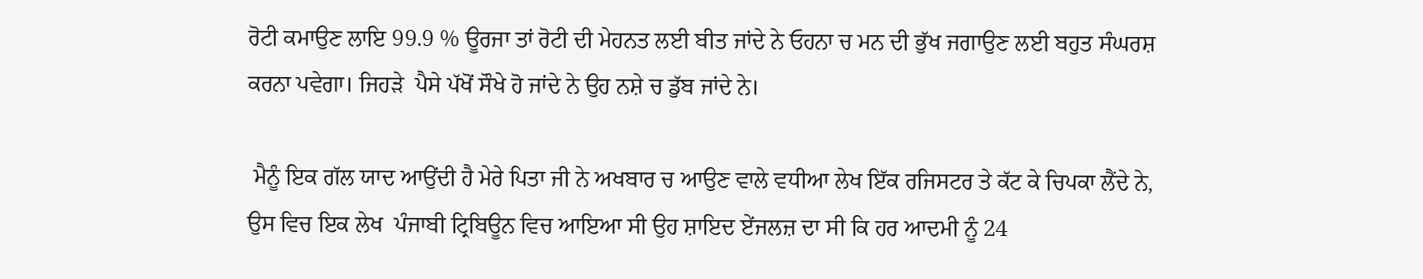ਰੋਟੀ ਕਮਾਉਣ ਲਾਇ 99.9 % ਊਰਜਾ ਤਾਂ ਰੋਟੀ ਦੀ ਮੇਹਨਤ ਲਈ ਬੀਤ ਜਾਂਦੇ ਨੇ ਓਹਨਾ ਚ ਮਨ ਦੀ ਭੁੱਖ ਜਗਾਉਣ ਲਈ ਬਹੁਤ ਸੰਘਰਸ਼ ਕਰਨਾ ਪਵੇਗਾ। ਜਿਹੜੇ  ਪੈਸੇ ਪੱਖੋਂ ਸੌਖੇ ਹੋ ਜਾਂਦੇ ਨੇ ਉਹ ਨਸ਼ੇ ਚ ਡੁੱਬ ਜਾਂਦੇ ਨੇ।

 ਮੈਨੂੰ ਇਕ ਗੱਲ ਯਾਦ ਆਉਂਦੀ ਹੈ ਮੇਰੇ ਪਿਤਾ ਜੀ ਨੇ ਅਖਬਾਰ ਚ ਆਉਣ ਵਾਲੇ ਵਧੀਆ ਲੇਖ ਇੱਕ ਰਜਿਸਟਰ ਤੇ ਕੱਟ ਕੇ ਚਿਪਕਾ ਲੈਂਦੇ ਨੇ, ਉਸ ਵਿਚ ਇਕ ਲੇਖ  ਪੰਜਾਬੀ ਟ੍ਰਿਬਿਊਨ ਵਿਚ ਆਇਆ ਸੀ ਉਹ ਸ਼ਾਇਦ ਏਂਜਲਜ਼ ਦਾ ਸੀ ਕਿ ਹਰ ਆਦਮੀ ਨੂੰ 24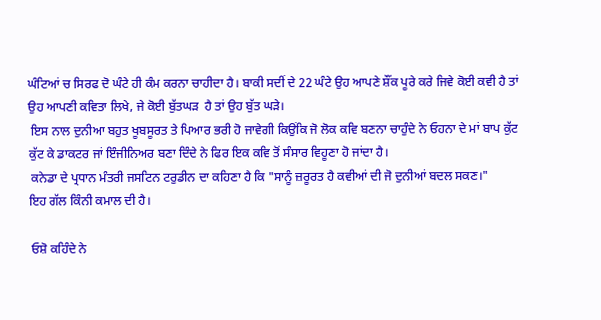ਘੰਟਿਆਂ ਚ ਸਿਰਫ ਦੋ ਘੰਟੇ ਹੀ ਕੰਮ ਕਰਨਾ ਚਾਹੀਦਾ ਹੈ। ਬਾਕੀ ਸਦੀਂ ਦੇ 22 ਘੰਟੇ ਉਹ ਆਪਣੇ ਸ਼ੌਂਕ ਪੂਰੇ ਕਰੇ ਜਿਵੇ ਕੋਈ ਕਵੀ ਹੈ ਤਾਂ ਉਹ ਆਪਣੀ ਕਵਿਤਾ ਲਿਖੇ, ਜੇ ਕੋਈ ਬੁੱਤਘਡ਼  ਹੈ ਤਾਂ ਉਹ ਬੁੱਤ ਘੜੇ।
 ਇਸ ਨਾਲ ਦੁਨੀਆ ਬਹੁਤ ਖੂਬਸੂਰਤ ਤੇ ਪਿਆਰ ਭਰੀ ਹੋ ਜਾਵੇਗੀ ਕਿਉਂਕਿ ਜੋ ਲੋਕ ਕਵਿ ਬਣਨਾ ਚਾਹੁੰਦੇ ਨੇ ਓਹਨਾ ਦੇ ਮਾਂ ਬਾਪ ਕੁੱਟ ਕੁੱਟ ਕੇ ਡਾਕਟਰ ਜਾਂ ਇੰਜੀਨਿਅਰ ਬਣਾ ਦਿੰਦੇ ਨੇ ਫਿਰ ਇਕ ਕਵਿ ਤੋਂ ਸੰਸਾਰ ਵਿਹੂਣਾ ਹੋ ਜਾਂਦਾ ਹੈ।
 ਕਨੇਡਾ ਦੇ ਪ੍ਰਧਾਨ ਮੰਤਰੀ ਜਸਟਿਨ ਟਰੁਡੀਨ ਦਾ ਕਹਿਣਾ ਹੈ ਕਿ "ਸਾਨੂੰ ਜ਼ਰੂਰਤ ਹੈ ਕਵੀਆਂ ਦੀ ਜੋ ਦੁਨੀਆਂ ਬਦਲ ਸਕਣ।"
ਇਹ ਗੱਲ ਕਿੰਨੀ ਕਮਾਲ ਦੀ ਹੈ।

 ਓਸ਼ੋ ਕਹਿੰਦੇ ਨੇ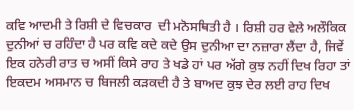ਕਵਿ ਆਦਮੀ ਤੇ ਰਿਸ਼ੀ ਦੇ ਵਿਚਕਾਰ  ਦੀ ਮਨੋਸਥਿਤੀ ਹੈ । ਰਿਸ਼ੀ ਹਰ ਵੇਲੇ ਅਲੌਕਿਕ ਦੁਨੀਆਂ ਚ ਰਹਿੰਦਾ ਹੈ ਪਰ ਕਵਿ ਕਦੇ ਕਦੇ ਉਸ ਦੁਨੀਆ ਦਾ ਨਜ਼ਾਰਾ ਲੈਂਦਾ ਹੈ, ਜਿਵੇਂ ਇਕ ਹਨੇਰੀ ਰਾਤ ਚ ਅਸੀਂ ਕਿਸੇ ਰਾਹ ਤੇ ਖਡੇ ਹਾਂ ਪਰ ਅੱਗੇ ਕੁਝ ਨਹੀਂ ਦਿਖ ਰਿਹਾ ਤਾਂ ਇਕਦਮ ਅਸਮਾਨ ਚ ਬਿਜਲੀ ਕੜਕਦੀ ਹੈ ਤੇ ਬਾਅਦ ਕੁਝ ਦੇਰ ਲਈ ਰਾਹ ਦਿਖ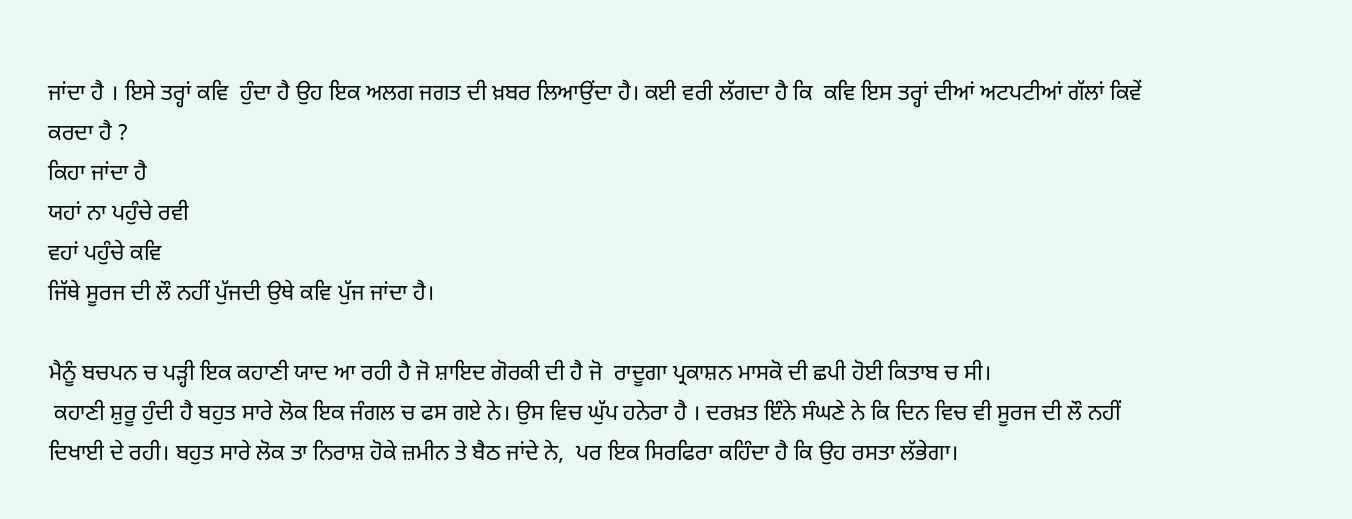ਜਾਂਦਾ ਹੈ । ਇਸੇ ਤਰ੍ਹਾਂ ਕਵਿ  ਹੁੰਦਾ ਹੈ ਉਹ ਇਕ ਅਲਗ ਜਗਤ ਦੀ ਖ਼ਬਰ ਲਿਆਉਂਦਾ ਹੈ। ਕਈ ਵਰੀ ਲੱਗਦਾ ਹੈ ਕਿ  ਕਵਿ ਇਸ ਤਰ੍ਹਾਂ ਦੀਆਂ ਅਟਪਟੀਆਂ ਗੱਲਾਂ ਕਿਵੇਂ ਕਰਦਾ ਹੈ ?
ਕਿਹਾ ਜਾਂਦਾ ਹੈ
ਯਹਾਂ ਨਾ ਪਹੁੰਚੇ ਰਵੀ
ਵਹਾਂ ਪਹੁੰਚੇ ਕਵਿ
ਜਿੱਥੇ ਸੂਰਜ ਦੀ ਲੌ ਨਹੀਂ ਪੁੱਜਦੀ ਉਥੇ ਕਵਿ ਪੁੱਜ ਜਾਂਦਾ ਹੈ।

ਮੈਨੂੰ ਬਚਪਨ ਚ ਪੜ੍ਹੀ ਇਕ ਕਹਾਣੀ ਯਾਦ ਆ ਰਹੀ ਹੈ ਜੋ ਸ਼ਾਇਦ ਗੋਰਕੀ ਦੀ ਹੈ ਜੋ  ਰਾਦੂਗਾ ਪ੍ਰਕਾਸ਼ਨ ਮਾਸਕੋ ਦੀ ਛਪੀ ਹੋਈ ਕਿਤਾਬ ਚ ਸੀ।
 ਕਹਾਣੀ ਸ਼ੁਰੂ ਹੁੰਦੀ ਹੈ ਬਹੁਤ ਸਾਰੇ ਲੋਕ ਇਕ ਜੰਗਲ ਚ ਫਸ ਗਏ ਨੇ। ਉਸ ਵਿਚ ਘੁੱਪ ਹਨੇਰਾ ਹੈ । ਦਰਖ਼ਤ ਇੰਨੇ ਸੰਘਣੇ ਨੇ ਕਿ ਦਿਨ ਵਿਚ ਵੀ ਸੂਰਜ ਦੀ ਲੌ ਨਹੀਂ ਦਿਖਾਈ ਦੇ ਰਹੀ। ਬਹੁਤ ਸਾਰੇ ਲੋਕ ਤਾ ਨਿਰਾਸ਼ ਹੋਕੇ ਜ਼ਮੀਨ ਤੇ ਬੈਠ ਜਾਂਦੇ ਨੇ,  ਪਰ ਇਕ ਸਿਰਫਿਰਾ ਕਹਿੰਦਾ ਹੈ ਕਿ ਉਹ ਰਸਤਾ ਲੱਭੇਗਾ।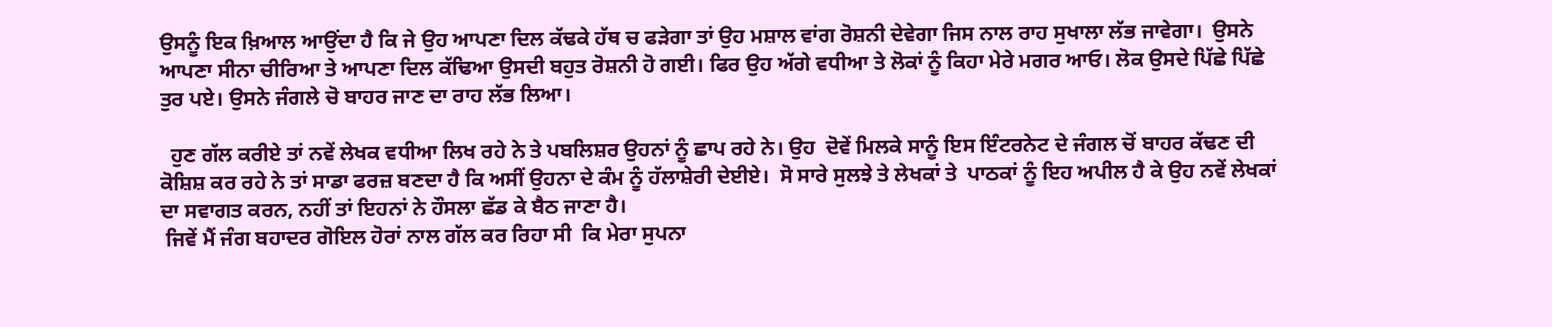ਉਸਨੂੰ ਇਕ ਖ਼ਿਆਲ ਆਉਂਦਾ ਹੈ ਕਿ ਜੇ ਉਹ ਆਪਣਾ ਦਿਲ ਕੱਢਕੇ ਹੱਥ ਚ ਫੜੇਗਾ ਤਾਂ ਉਹ ਮਸ਼ਾਲ ਵਾਂਗ ਰੋਸ਼ਨੀ ਦੇਵੇਗਾ ਜਿਸ ਨਾਲ ਰਾਹ ਸੁਖਾਲਾ ਲੱਭ ਜਾਵੇਗਾ।  ਉਸਨੇ ਆਪਣਾ ਸੀਨਾ ਚੀਰਿਆ ਤੇ ਆਪਣਾ ਦਿਲ ਕੱਢਿਆ ਉਸਦੀ ਬਹੁਤ ਰੋਸ਼ਨੀ ਹੋ ਗਈ। ਫਿਰ ਉਹ ਅੱਗੇ ਵਧੀਆ ਤੇ ਲੋਕਾਂ ਨੂੰ ਕਿਹਾ ਮੇਰੇ ਮਗਰ ਆਓ। ਲੋਕ ਉਸਦੇ ਪਿੱਛੇ ਪਿੱਛੇ ਤੁਰ ਪਏ। ਉਸਨੇ ਜੰਗਲੇ ਚੋ ਬਾਹਰ ਜਾਣ ਦਾ ਰਾਹ ਲੱਭ ਲਿਆ।

  ਹੁਣ ਗੱਲ ਕਰੀਏ ਤਾਂ ਨਵੇਂ ਲੇਖਕ ਵਧੀਆ ਲਿਖ ਰਹੇ ਨੇ ਤੇ ਪਬਲਿਸ਼ਰ ਉਹਨਾਂ ਨੂੰ ਛਾਪ ਰਹੇ ਨੇ। ਉਹ  ਦੋਵੇਂ ਮਿਲਕੇ ਸਾਨੂੰ ਇਸ ਇੰਟਰਨੇਟ ਦੇ ਜੰਗਲ ਚੋਂ ਬਾਹਰ ਕੱਢਣ ਦੀ ਕੋਸ਼ਿਸ਼ ਕਰ ਰਹੇ ਨੇ ਤਾਂ ਸਾਡਾ ਫਰਜ਼ ਬਣਦਾ ਹੈ ਕਿ ਅਸੀਂ ਉਹਨਾ ਦੇ ਕੰਮ ਨੂੰ ਹੱਲਾਸ਼ੇਰੀ ਦੇਈਏ।  ਸੋ ਸਾਰੇ ਸੁਲਝੇ ਤੇ ਲੇਖਕਾਂ ਤੇ  ਪਾਠਕਾਂ ਨੂੰ ਇਹ ਅਪੀਲ ਹੈ ਕੇ ਉਹ ਨਵੇਂ ਲੇਖਕਾਂ ਦਾ ਸਵਾਗਤ ਕਰਨ, ਨਹੀਂ ਤਾਂ ਇਹਨਾਂ ਨੇ ਹੌਸਲਾ ਛੱਡ ਕੇ ਬੈਠ ਜਾਣਾ ਹੈ।
 ਜਿਵੇਂ ਮੈਂ ਜੰਗ ਬਹਾਦਰ ਗੋਇਲ ਹੋਰਾਂ ਨਾਲ ਗੱਲ ਕਰ ਰਿਹਾ ਸੀ  ਕਿ ਮੇਰਾ ਸੁਪਨਾ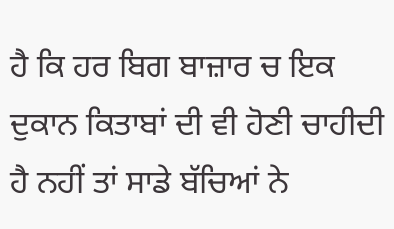ਹੈ ਕਿ ਹਰ ਬਿਗ ਬਾਜ਼ਾਰ ਚ ਇਕ ਦੁਕਾਨ ਕਿਤਾਬਾਂ ਦੀ ਵੀ ਹੋਣੀ ਚਾਹੀਦੀ ਹੈ ਨਹੀਂ ਤਾਂ ਸਾਡੇ ਬੱਚਿਆਂ ਨੇ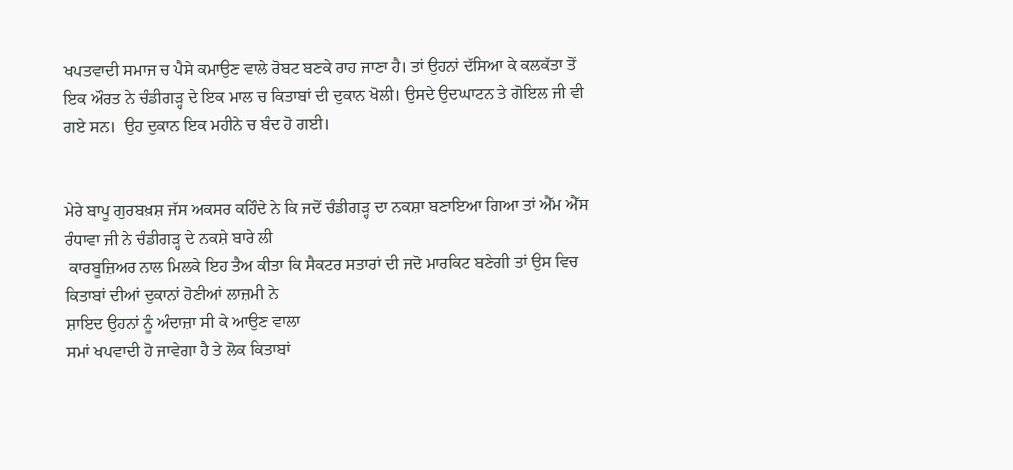ਖਪਤਵਾਦੀ ਸਮਾਜ ਚ ਪੈਸੇ ਕਮਾਉਣ ਵਾਲੇ ਰੋਬਟ ਬਣਕੇ ਰਾਹ ਜਾਣਾ ਹੈ। ਤਾਂ ਉਹਨਾਂ ਦੱਸਿਆ ਕੇ ਕਲਕੱਤਾ ਤੋਂ ਇਕ ਔਰਤ ਨੇ ਚੰਡੀਗੜ੍ਹ ਦੇ ਇਕ ਮਾਲ ਚ ਕਿਤਾਬਾਂ ਦੀ ਦੁਕਾਨ ਖੋਲੀ। ਉਸਦੇ ਉਦਘਾਟਨ ਤੇ ਗੋਇਲ ਜੀ ਵੀ ਗਏ ਸਨ।  ਉਹ ਦੁਕਾਨ ਇਕ ਮਹੀਨੇ ਚ ਬੰਦ ਹੋ ਗਈ।


ਮੇਰੇ ਬਾਪੂ ਗੁਰਬਖ਼ਸ਼ ਜੱਸ ਅਕਸਰ ਕਹਿੰਦੇ ਨੇ ਕਿ ਜਦੋਂ ਚੰਡੀਗੜ੍ਹ ਦਾ ਨਕਸ਼ਾ ਬਣਾਇਆ ਗਿਆ ਤਾਂ ਐੱਮ ਐੱਸ ਰੰਧਾਵਾ ਜੀ ਨੇ ਚੰਡੀਗੜ੍ਹ ਦੇ ਨਕਸ਼ੇ ਬਾਰੇ ਲੀ
 ਕਾਰਬੂਜ਼ਿਅਰ ਨਾਲ ਮਿਲਕੇ ਇਹ ਤੈਅ ਕੀਤਾ ਕਿ ਸੈਕਟਰ ਸਤਾਰਾਂ ਦੀ ਜਦੋ ਮਾਰਕਿਟ ਬਣੇਗੀ ਤਾਂ ਉਸ ਵਿਚ ਕਿਤਾਬਾਂ ਦੀਆਂ ਦੁਕਾਨਾਂ ਹੋਣੀਆਂ ਲਾਜ਼ਮੀ ਨੇ
ਸ਼ਾਇਦ ਉਹਨਾਂ ਨੂੰ ਅੰਦਾਜ਼ਾ ਸੀ ਕੇ ਆਉਣ ਵਾਲਾ
ਸਮਾਂ ਖਪਵਾਦੀ ਹੋ ਜਾਵੇਗਾ ਹੈ ਤੇ ਲੋਕ ਕਿਤਾਬਾਂ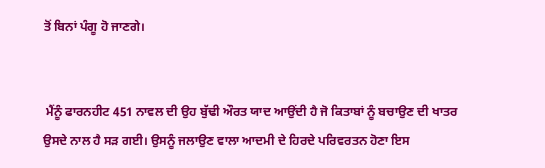ਤੋਂ ਬਿਨਾਂ ਪੰਗੂ ਹੋ ਜਾਣਗੇ।


 ਮੈਂਨੂੰ ਫਾਰਨਹੀਟ 451 ਨਾਵਲ ਦੀ ਉਹ ਬੁੱਢੀ ਔਰਤ ਯਾਦ ਆਉਂਦੀ ਹੈ ਜੋ ਕਿਤਾਬਾਂ ਨੂੰ ਬਚਾਉਣ ਦੀ ਖਾਤਰ ਉਸਦੇ ਨਾਲ ਹੈ ਸਡ਼ ਗਈ। ਉਸਨੂੰ ਜਲਾਉਣ ਵਾਲਾ ਆਦਮੀ ਦੇ ਹਿਰਦੇ ਪਰਿਵਰਤਨ ਹੋਣਾ ਇਸ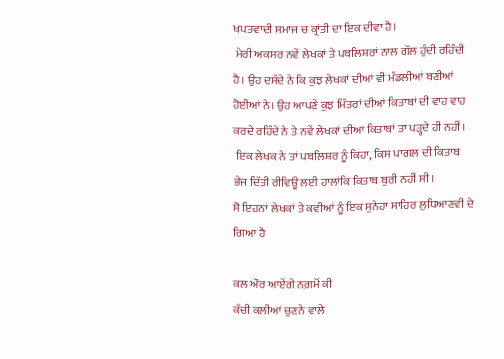ਖਪਤਵਾਦੀ ਸਮਾਜ ਚ ਕ੍ਰਾਂਤੀ ਦਾ ਇਕ ਦੀਵਾ ਹੈ।
 ਮੇਰੀ ਅਕਸਰ ਨਵੇਂ ਲੇਖਕਾਂ ਤੇ ਪਬਲਿਸ਼ਰਾਂ ਨਾਲ ਗੱਲ ਹੁੰਦੀ ਰਹਿੰਦੀ ਹੈ। ਉਹ ਦਸੱਦੇ ਨੇ ਕਿ ਕੁਝ ਲੇਖਕਾਂ ਦੀਆਂ ਵੀ ਮੰਡਲੀਆਂ ਬਣੀਆਂ ਹੋਈਆਂ ਨੇ। ਉਹ ਆਪਣੇ ਕੁਝ ਮਿੱਤਰਾਂ ਦੀਆਂ ਕਿਤਾਬਾਂ ਦੀ ਵਾਹ ਵਾਹ ਕਰਦੇ ਰਹਿੰਦੇ ਨੇ ਤੇ ਨਵੇਂ ਲੇਖਕਾਂ ਦੀਆ ਕਿਤਾਬਾਂ ਤਾ ਪੜ੍ਹਦੇ ਹੀ ਨਹੀਂ।
 ਇਕ ਲੇਖਕ ਨੇ ਤਾਂ ਪਬਲਿਸ਼ਰ ਨੂੰ ਕਿਹਾ, ਕਿਸ ਪਾਗਲ ਦੀ ਕਿਤਾਬ ਭੇਜ ਦਿੱਤੀ ਰੀਵਿਊ ਲਈ ਹਾਲਾਂਕਿ ਕਿਤਾਬ ਬੁਰੀ ਨਹੀਂ ਸੀ।
ਸੋ ਇਹਨਾਂ ਲੇਖਕਾਂ ਤੇ ਕਵੀਆਂ ਨੂੰ ਇਕ ਸੁਨੇਹਾ ਸਾਹਿਰ ਲੁਧਿਆਣਵੀ ਦੇ ਗਿਆ ਹੈ

ਕਲ ਔਰ ਆਏਂਗੇ ਨਗ਼ਮੋਂ ਕੀ
ਕੱਚੀ ਕਲੀਆਂ ਚੁਣਨੇ ਵਾਲੇ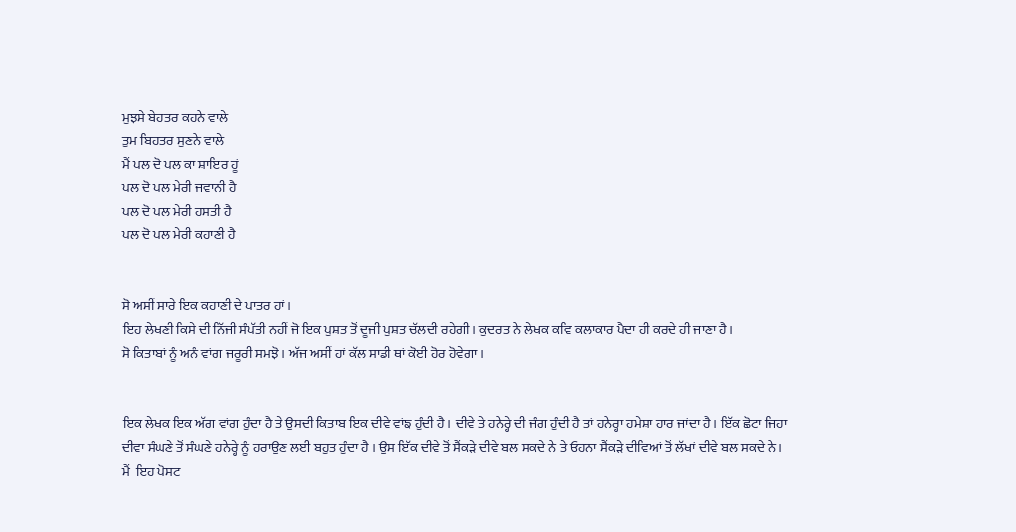ਮੁਝਸੇ ਬੇਹਤਰ ਕਹਨੇ ਵਾਲੇ
ਤੁਮ ਬਿਹਤਰ ਸੁਣਨੇ ਵਾਲੇ
ਮੈਂ ਪਲ ਦੋ ਪਲ ਕਾ ਸ਼ਾਇਰ ਹੂਂ
ਪਲ ਦੋ ਪਲ ਮੇਰੀ ਜਵਾਨੀ ਹੈ
ਪਲ ਦੋ ਪਲ ਮੇਰੀ ਹਸਤੀ ਹੈ
ਪਲ ਦੋ ਪਲ ਮੇਰੀ ਕਹਾਣੀ ਹੈ


ਸੋ ਅਸੀਂ ਸਾਰੇ ਇਕ ਕਹਾਣੀ ਦੇ ਪਾਤਰ ਹਾਂ।
ਇਹ ਲੇਖਣੀ ਕਿਸੇ ਦੀ ਨਿੱਜੀ ਸੰਪੱਤੀ ਨਹੀਂ ਜੋ ਇਕ ਪੁਸ਼ਤ ਤੋਂ ਦੂਜੀ ਪੁਸ਼ਤ ਚੱਲਦੀ ਰਹੇਗੀ। ਕੁਦਰਤ ਨੇ ਲੇਖਕ ਕਵਿ ਕਲਾਕਾਰ ਪੈਦਾ ਹੀ ਕਰਦੇ ਹੀ ਜਾਣਾ ਹੈ।
ਸੋ ਕਿਤਾਬਾਂ ਨੂੰ ਅਨੰ ਵਾਂਗ ਜਰੂਰੀ ਸਮਝੋ। ਅੱਜ ਅਸੀਂ ਹਾਂ ਕੱਲ ਸਾਡੀ ਥਾਂ ਕੋਈ ਹੋਰ ਹੋਵੇਗਾ।


ਇਕ ਲੇਖਕ ਇਕ ਅੱਗ ਵਾਂਗ ਹੁੰਦਾ ਹੈ ਤੇ ਉਸਦੀ ਕਿਤਾਬ ਇਕ ਦੀਵੇ ਵਾਂਙ ਹੁੰਦੀ ਹੈ। ਦੀਵੇ ਤੇ ਹਨੇਰ੍ਹੇ ਦੀ ਜੰਗ ਹੁੰਦੀ ਹੈ ਤਾਂ ਹਨੇਰ੍ਹਾ ਹਮੇਸ਼ਾ ਹਾਰ ਜਾਂਦਾ ਹੈ। ਇੱਕ ਛੋਟਾ ਜਿਹਾ ਦੀਵਾ ਸੰਘਣੇ ਤੋਂ ਸੰਘਣੇ ਹਨੇਰ੍ਹੇ ਨੂੰ ਹਰਾਉਣ ਲਈ ਬਹੁਤ ਹੁੰਦਾ ਹੈ । ਉਸ ਇੱਕ ਦੀਵੇ ਤੋਂ ਸੈਂਕੜੇ ਦੀਵੇ ਬਲ ਸਕਦੇ ਨੇ ਤੇ ਓਹਨਾ ਸੈਂਕੜੇ ਦੀਵਿਆਂ ਤੋਂ ਲੱਖਾਂ ਦੀਵੇ ਬਲ ਸਕਦੇ ਨੇ।
ਮੈਂ  ਇਹ ਪੋਸਟ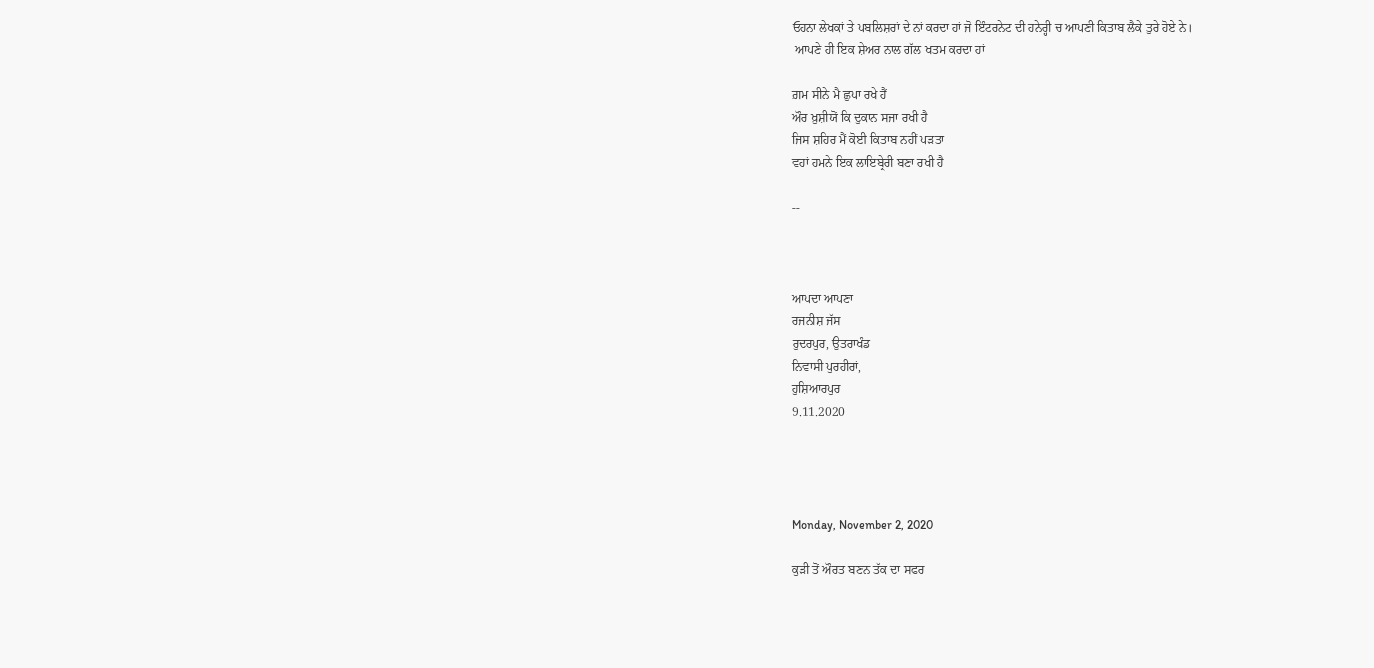ਓਹਨਾ ਲੇਖਕਾਂ ਤੇ ਪਬਲਿਸ਼ਰਾਂ ਦੇ ਨਾਂ ਕਰਦਾ ਹਾਂ ਜੋ ਇੰਟਰਨੇਟ ਦੀ ਹਨੇਰ੍ਹੀ ਚ ਆਪਣੀ ਕਿਤਾਬ ਲੈਕੇ ਤੁਰੇ ਹੋਏ ਨੇ।
 ਆਪਣੇ ਹੀ ਇਕ ਸ਼ੇਅਰ ਨਾਲ ਗੱਲ ਖਤਮ ਕਰਦਾ ਹਾਂ

ਗ਼ਮ ਸੀਨੇ ਮੈ ਛੁਪਾ ਰਖੇ ਹੈਂ
ਔਰ ਖ਼ੁਸ਼ੀਯੋਂ ਕਿ ਦੁਕਾਨ ਸਜਾ ਰਖੀ ਹੈ
ਜਿਸ ਸ਼ਹਿਰ ਮੈਂ ਕੋਈ ਕਿਤਾਬ ਨਹੀਂ ਪੜਤਾ
ਵਹਾਂ ਹਮਨੇ ਇਕ ਲਾਇਬ੍ਰੇਰੀ ਬਣਾ ਰਖੀ ਹੈ

--



ਆਪਦਾ ਆਪਣਾ
ਰਜਨੀਸ਼ ਜੱਸ
ਰੁਦਰਪੁਰ, ਉਤਰਾਖੰਡ
ਨਿਵਾਸੀ ਪੁਰਹੀਰਾਂ,
ਹੁਸ਼ਿਆਰਪੁਰ
9.11.2020




Monday, November 2, 2020

ਕੁੜੀ ਤੋਂ ਔਰਤ ਬਣਨ ਤੱਕ ਦਾ ਸਫਰ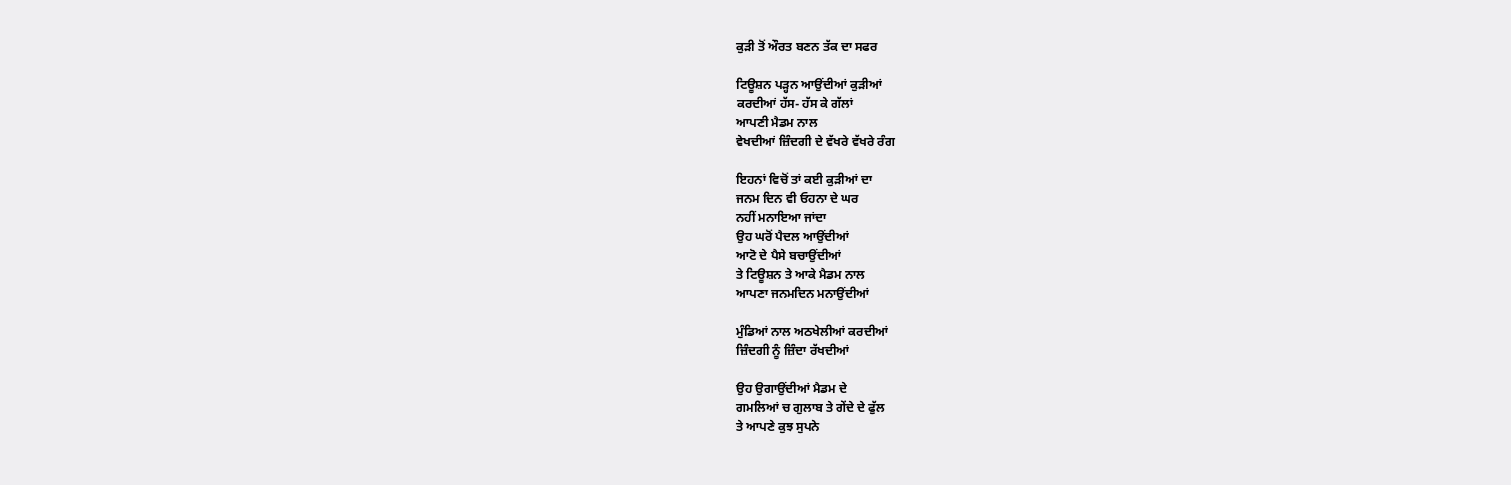ਕੁੜੀ ਤੋਂ ਔਰਤ ਬਣਨ ਤੱਕ ਦਾ ਸਫਰ

ਟਿਊਸ਼ਨ ਪੜ੍ਹਨ ਆਉਂਦੀਆਂ ਕੁੜੀਆਂ
ਕਰਦੀਆਂ ਹੱਸ- ਹੱਸ ਕੇ ਗੱਲਾਂ
ਆਪਣੀ ਮੈਡਮ ਨਾਲ
ਵੇਖਦੀਆਂ ਜ਼ਿੰਦਗੀ ਦੇ ਵੱਖਰੇ ਵੱਖਰੇ ਰੰਗ

ਇਹਨਾਂ ਵਿਚੋਂ ਤਾਂ ਕਈ ਕੁੜੀਆਂ ਦਾ
ਜਨਮ ਦਿਨ ਵੀ ਓਹਨਾ ਦੇ ਘਰ
ਨਹੀਂ ਮਨਾਇਆ ਜਾਂਦਾ
ਉਹ ਘਰੋਂ ਪੈਦਲ ਆਉਂਦੀਆਂ
ਆਟੋ ਦੇ ਪੈਸੇ ਬਚਾਉਂਦੀਆਂ
ਤੇ ਟਿਊਸ਼ਨ ਤੇ ਆਕੇ ਮੈਡਮ ਨਾਲ
ਆਪਣਾ ਜਨਮਦਿਨ ਮਨਾਉਂਦੀਆਂ

ਮੁੰਡਿਆਂ ਨਾਲ ਅਠਖੇਲੀਆਂ ਕਰਦੀਆਂ
ਜ਼ਿੰਦਗੀ ਨੂੰ ਜ਼ਿੰਦਾ ਰੱਖਦੀਆਂ

ਉਹ ਉਗਾਉਂਦੀਆਂ ਮੈਡਮ ਦੇ
ਗਮਲਿਆਂ ਚ ਗੁਲਾਬ ਤੇ ਗੇਂਦੇ ਦੇ ਫੁੱਲ
ਤੇ ਆਪਣੇ ਕੁਝ ਸੁਪਨੇ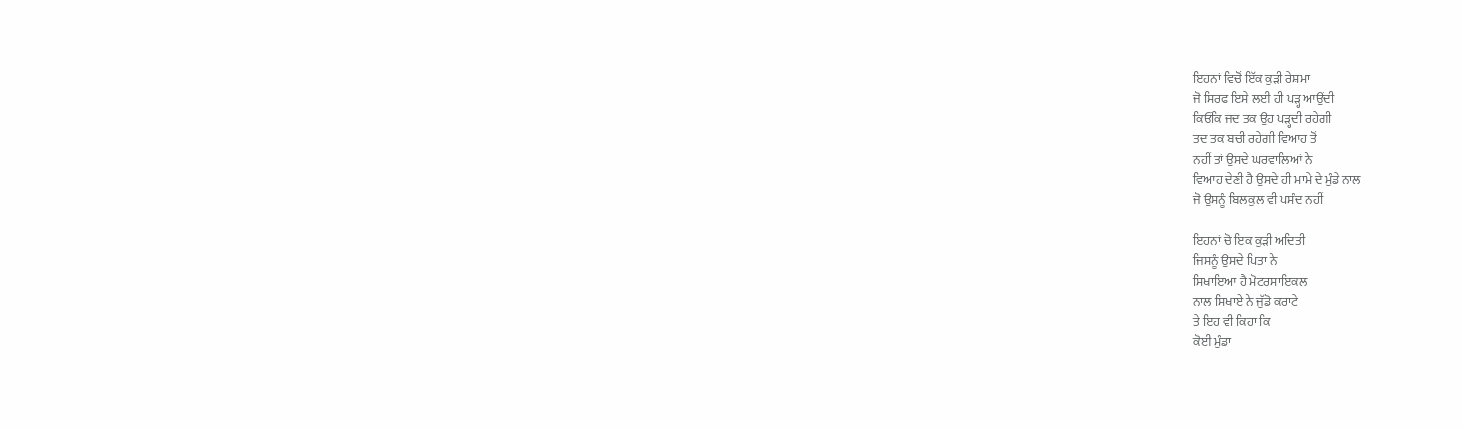ਇਹਨਾਂ ਵਿਚੋਂ ਇੱਕ ਕੁੜੀ ਰੇਸ਼ਮਾ
ਜੋ ਸਿਰਫ ਇਸੇ ਲਈ ਹੀ ਪੜ੍ਹ ਆਉਂਦੀ
ਕਿਓਂਕਿ ਜਦ ਤਕ ਉਹ ਪੜ੍ਹਦੀ ਰਹੇਗੀ
ਤਦ ਤਕ ਬਚੀ ਰਹੇਗੀ ਵਿਆਹ ਤੋਂ
ਨਹੀਂ ਤਾਂ ਉਸਦੇ ਘਰਵਾਲਿਆਂ ਨੇ
ਵਿਆਹ ਦੇਣੀ ਹੈ ਉਸਦੇ ਹੀ ਮਾਮੇ ਦੇ ਮੁੰਡੇ ਨਾਲ
ਜੋ ਉਸਨੂੰ ਬਿਲਕੁਲ ਵੀ ਪਸੰਦ ਨਹੀਂ

ਇਹਨਾਂ ਚੋ ਇਕ ਕੁੜੀ ਅਦਿਤੀ
ਜਿਸਨੂੰ ਉਸਦੇ ਪਿਤਾ ਨੇ
ਸਿਖਾਇਆ ਹੈ ਮੋਟਰਸਾਇਕਲ
ਨਾਲ ਸਿਖਾਏ ਨੇ ਜੁੱਡੋ ਕਰਾਟੇ
ਤੇ ਇਹ ਵੀ ਕਿਹਾ ਕਿ
ਕੋਈ ਮੁੰਡਾ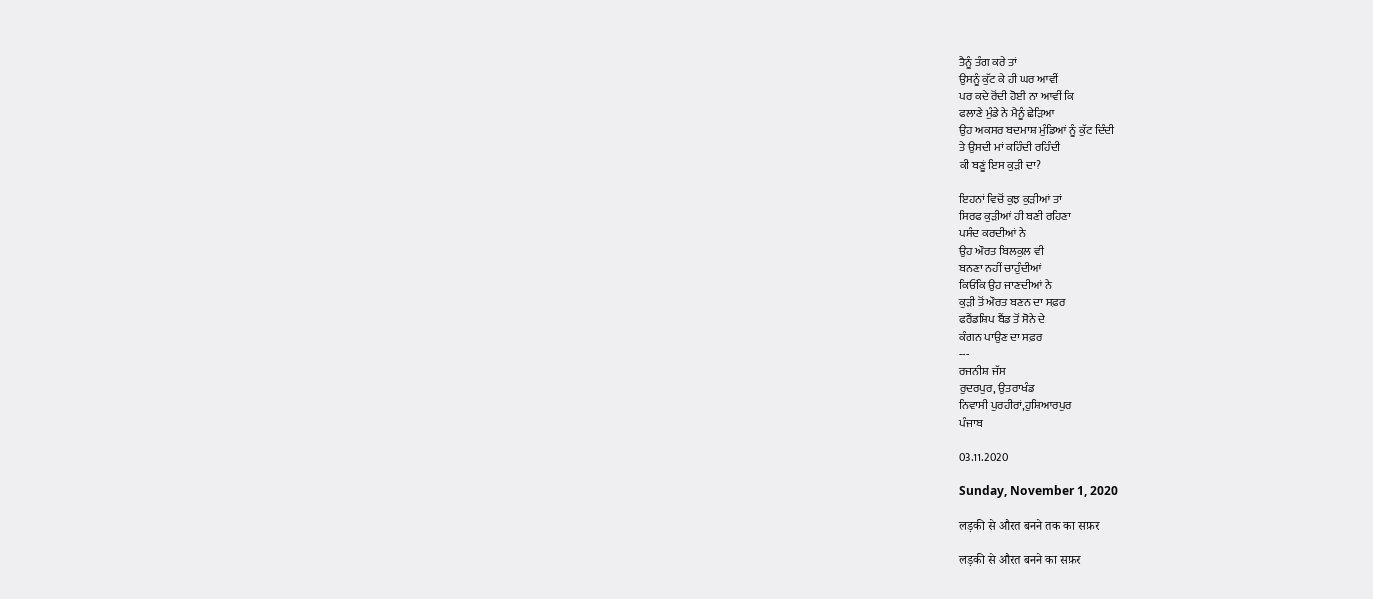ਤੈਨੂੰ ਤੰਗ ਕਰੇ ਤਾਂ
ਉਸਨੂੰ ਕੁੱਟ ਕੇ ਹੀ ਘਰ ਆਵੀਂ
ਪਰ ਕਦੇ ਰੋਂਦੀ ਹੋਈ ਨਾ ਆਵੀਂ ਕਿ
ਫਲਾਣੇ ਮੁੰਡੇ ਨੇ ਮੈਨੂੰ ਛੇੜਿਆ
ਉਹ ਅਕਸਰ ਬਦਮਾਸ਼ ਮੁੰਡਿਆਂ ਨੂੰ ਕੁੱਟ ਦਿੰਦੀ
ਤੇ ਉਸਦੀ ਮਾਂ ਕਹਿੰਦੀ ਰਹਿੰਦੀ
ਕੀ ਬਣੂਂ ਇਸ ਕੁੜੀ ਦਾ?

ਇਹਨਾਂ ਵਿਚੋਂ ਕੁਝ ਕੁੜੀਆਂ ਤਾਂ
ਸਿਰਫ ਕੁੜੀਆਂ ਹੀ ਬਣੀ ਰਹਿਣਾ
ਪਸੰਦ ਕਰਦੀਆਂ ਨੇ
ਉਹ ਔਰਤ ਬਿਲਕੁਲ ਵੀ
ਬਨਣਾ ਨਹੀਂ ਚਾਹੁੰਦੀਆਂ
ਕਿਓਂਕਿ ਉਹ ਜਾਣਦੀਆਂ ਨੇ
ਕੁੜੀ ਤੋਂ ਔਰਤ ਬਣਨ ਦਾ ਸਫ਼ਰ
ਫਰੈਂਡਸ਼ਿਪ ਬੈਂਡ ਤੋਂ ਸੋਨੇ ਦੇ
ਕੰਗਨ ਪਾਉਣ ਦਾ ਸਫ਼ਰ
---
ਰਜਨੀਸ਼ ਜੱਸ
ਰੁਦਰਪੁਰ, ਉਤਰਾਖੰਡ
ਨਿਵਾਸੀ ਪੁਰਹੀਰਾਂ,ਹੁਸ਼ਿਆਰਪੁਰ
ਪੰਜਾਬ

03.11.2020

Sunday, November 1, 2020

लड़की से औरत बनने तक का सफ़र

लड़की से औरत बनने का सफ़र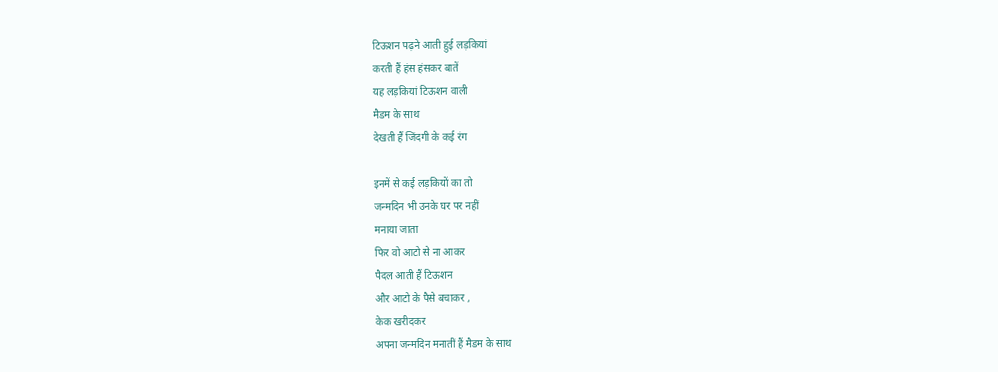टिऊशन पढ़ने आती हुई लड़कियां
करती हैं हंस हंसकर बातें
यह लड़कियां टिऊशन वाली
मैडम के साथ
देखती हैं जिंदगी के कई रंग

इनमें से कई लड़कियों का तो
जन्मदिन भी उनके घर पर नहीं
मनाया जाता
फिर वो आटो से ना आकर
पैदल आती हैं टिऊशन
और आटो के पैसे बचाकर ,
केक खरीदकर
अपना जन्मदिन मनातीं हैं मैडम के साथ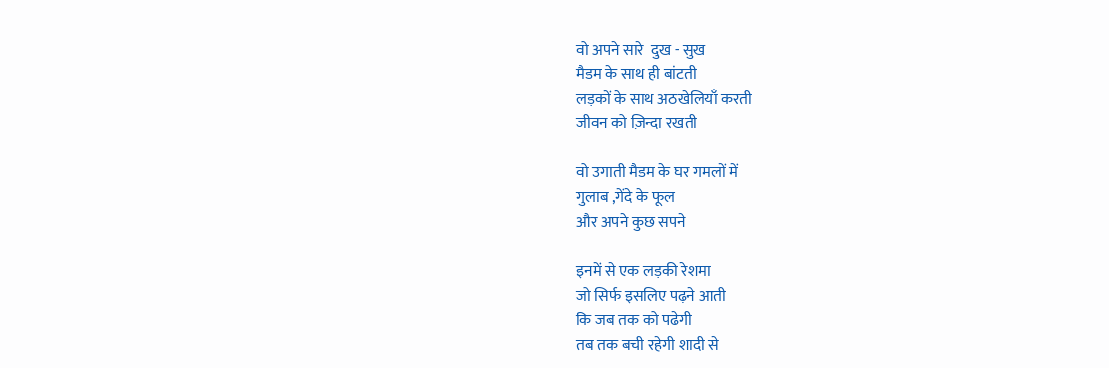वो अपने सारे  दुख - सुख
मैडम के साथ ही बांटती
लड़कों के साथ अठखेलियाँ करती
जीवन को ज़िन्दा रखती

वो उगाती मैडम के घर गमलों में
गुलाब ,गेंदे के फूल
और अपने कुछ सपने

इनमें से एक लड़की रेशमा
जो सिर्फ इसलिए पढ़ने आती
कि जब तक को पढेगी
तब तक बची रहेगी शादी से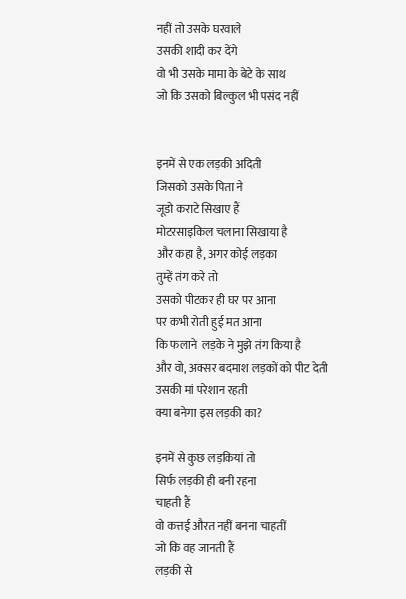नहीं तो उसके घरवाले
उसकी शादी कर देंगे
वो भी उसके मामा के बेटे के साथ
जो कि उसको बिल्कुल भी पसंद नहीं


इनमें से एक लड़की अदिती
जिसको उसके पिता ने
जूडो कराटे सिखाए हैं
मोटरसाइकिल चलाना सिखाया है
और कहा है, अगर कोई लड़का
तुम्हें तंग करे तो
उसको पीटकर ही घर पर आना
पर कभी रोती हुई मत आना
कि फलाने  लड़के ने मुझे तंग किया है
और वो, अक्सर बदमाश लड़कों को पीट देती
उसकी मां परेशान रहती
क्या बनेगा इस लड़की का?

इनमें से कुछ लड़कियां तो
सिर्फ लड़की ही बनी रहना
चाहती हैं
वो कत्तई औरत नहीं बनना चाहतीं
जो कि वह जानती हैं
लड़की से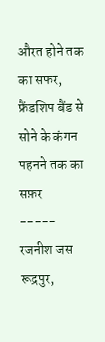औरत होने तक का सफर,
फ्रैंडशिप बैंड से
सोने के कंगन पहनने तक का सफ़र
-----
रजनीश जस
रूद्रपुर,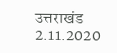उत्तराखंड
2.11.2020